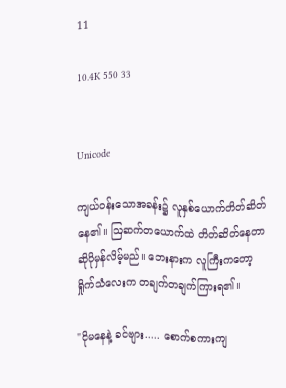11

10.4K 550 33


Unicode

ကျယ်၀န်းသောအခန်း၌ လူနှစ်ယောက်တိတ်ဆိတ်နေ၏။ ဩဆက်တယောက်ထဲ တိတ်ဆိတ်နေတာဆိုပိုမှန်လိမ့်မည်။ ဘေးနားက လူကြီးကတော့ ရှိုက်သံလေးက တချက်တချက်ကြားရ၏။

"ငိုမနေနဲ့ ခင်ဗျား..... စောက်စကားကျ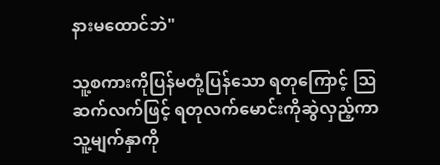နားမထောင်ဘဲ"

သူ့စကားကိုပြန်မတုံ့ပြန်သော ရတုကြောင့် ဩဆက်လက်ဖြင့် ရတုလက်မောင်းကိုဆွဲလှည့်ကာ သူ့မျက်နှာကို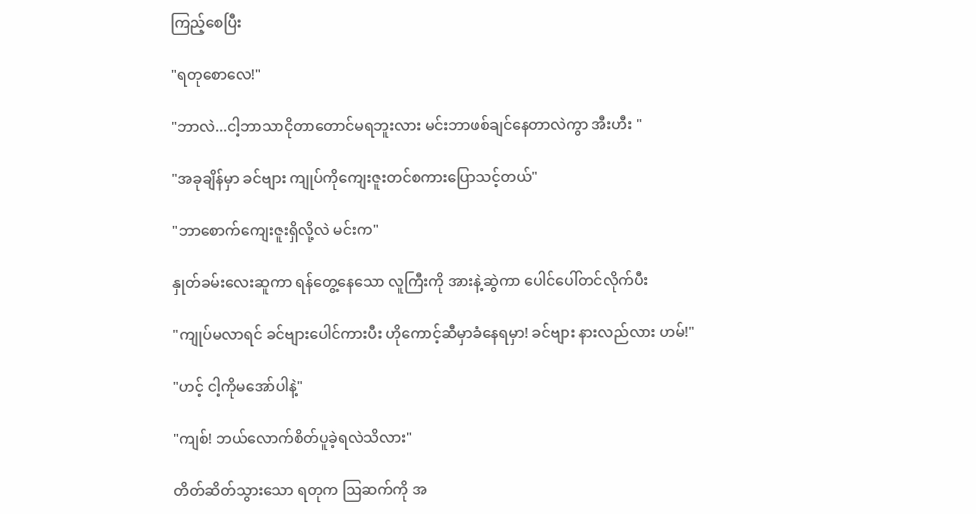ကြည့်စေပြီး

"ရတုစောလေ!"

"ဘာလဲ...ငါ့ဘာသာငိုတာတောင်မရဘူးလား မင်းဘာဖစ်ချင်နေတာလဲကွာ အီးဟီး "

"အခုချိန်မှာ ခင်ဗျား ကျုပ်ကိုကျေးဇူးတင်စကားပြောသင့်တယ်"

"ဘာစောက်ကျေးဇူးရှိလို့လဲ မင်းက"

နှုတ်ခမ်းလေးဆူကာ ရန်တွေ့နေသော လူကြီးကို အားနဲ့ဆွဲကာ ပေါင်ပေါ်တင်လိုက်ပီး

"ကျုပ်မလာရင် ခင်ဗျားပေါင်ကားပီး ဟိုကောင့်ဆီမှာခံနေရမှာ! ခင်ဗျား နားလည်လား ဟမ်!"

"ဟင့် ငါ့ကိုမအော်ပါနဲ့"

"ကျစ်! ဘယ်လောက်စိတ်ပူခဲ့ရလဲသိလား"

တိတ်ဆိတ်သွားသော ရတုက ဩဆက်ကို အ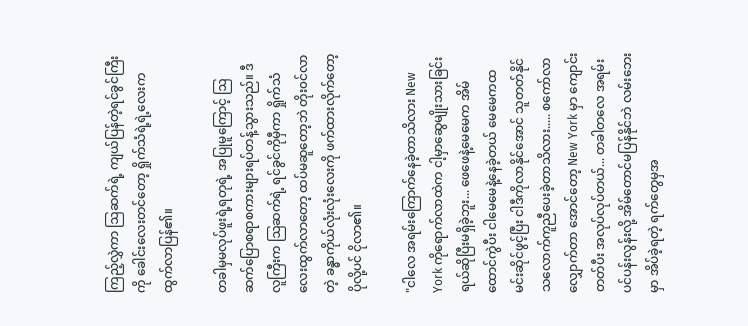ကြည့်လွှဲကာ ဩဆက်ရဲ့ ကျယ်ပြန်တဲ့ရင်ခွင်ကြီးကို ခေါင်းလေးတင်တော့ ရှိုက်သံရဲ့ရဲ့လေးက ထွက်လာပြန်၏။

တခါမှမလုပ်ဖူးရဲ့ရတုရဲ့ အပြုမူကြောင့် ဩဆက်ပြောစရာစကားများရပ်တန့်သွားသည်။ ဒီလူကြီးက ဩဆက်ရဲ့ ရင်ခွင်ကိုမှီကာ ရှိုက်သံလေးထွက်လာတော့ ထပ်မဆူတော့ဘဲ တိုး၀င်လာတဲ့ ခန္ဓာကိုယ်လုံးလုံးလေးကို ဖက်ထားလိုက်တော့ ပိုလို့ပင် ငိုလာ၏။

"ငါလေ အရမ်းကြောက်နေခဲ့တာသိလား New York ကိုရောက်လာထဲက ငါ့မှာဆွေမျိုးသားခြင်းရယ်ဆိုပြီးမရှိခဲ့ဘူး... ဖေဖေနဲ့မေမေက အိမ်ထောင်ကွဲပီး ငါမေမေနဲ့နေခဲ့တယ် မေမေကထမင်းဆိုင်ဖွင့်ပြီး ငါဒီ‌ကိုလာနိုင်အောင် သူတတ်နိုင်သလောက်ကူညီပေးခဲ့တာသိလား..... စကော်လာလျှောက်တာ အောင်တော့ New York မှာ ကျောင်းတတ်ပီး အလုပ်လုပ်တယ်... တခါတလေ အရမ်းပင်ပန်းလွန်းလို့ အိမ်တောင်မပြန်နိုင်ဘဲ လမ်းဘေးမှာ အိပ်ခဲ့ရတဲ့ ရက်‌တွေမှအ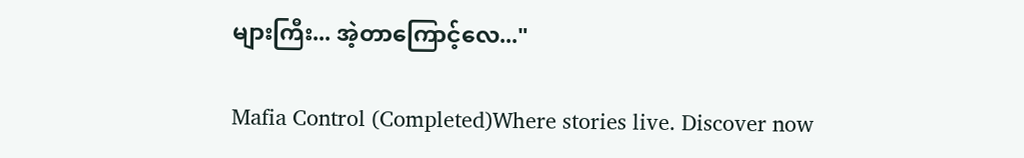များကြီး... အဲ့တာကြောင့်လေ..."

Mafia Control (Completed)Where stories live. Discover now